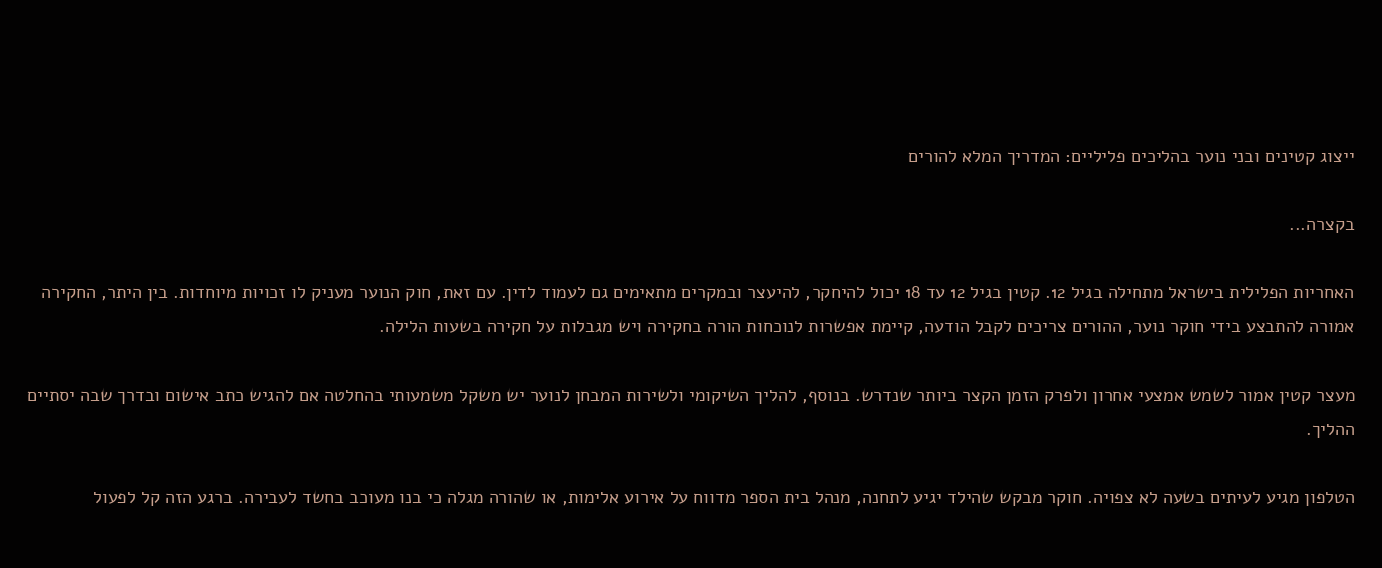ייצוג קטינים ובני נוער בהליכים פליליים: המדריך המלא להורים

בקצרה...

האחריות הפלילית בישראל מתחילה בגיל 12. קטין בגיל 12 עד 18 יכול להיחקר, להיעצר ובמקרים מתאימים גם לעמוד לדין. עם זאת, חוק הנוער מעניק לו זכויות מיוחדות. בין היתר, החקירה אמורה להתבצע בידי חוקר נוער, ההורים צריכים לקבל הודעה, קיימת אפשרות לנוכחות הורה בחקירה ויש מגבלות על חקירה בשעות הלילה.

מעצר קטין אמור לשמש אמצעי אחרון ולפרק הזמן הקצר ביותר שנדרש. בנוסף, להליך השיקומי ולשירות המבחן לנוער יש משקל משמעותי בהחלטה אם להגיש כתב אישום ובדרך שבה יסתיים ההליך.

הטלפון מגיע לעיתים בשעה לא צפויה. חוקר מבקש שהילד יגיע לתחנה, מנהל בית הספר מדווח על אירוע אלימות, או שהורה מגלה כי בנו מעוכב בחשד לעבירה. ברגע הזה קל לפעול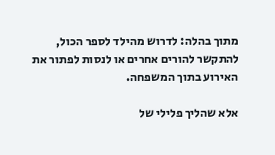מתוך בהלה: לדרוש מהילד לספר הכול, להתקשר להורים אחרים או לנסות לפתור את האירוע בתוך המשפחה.

אלא שהליך פלילי של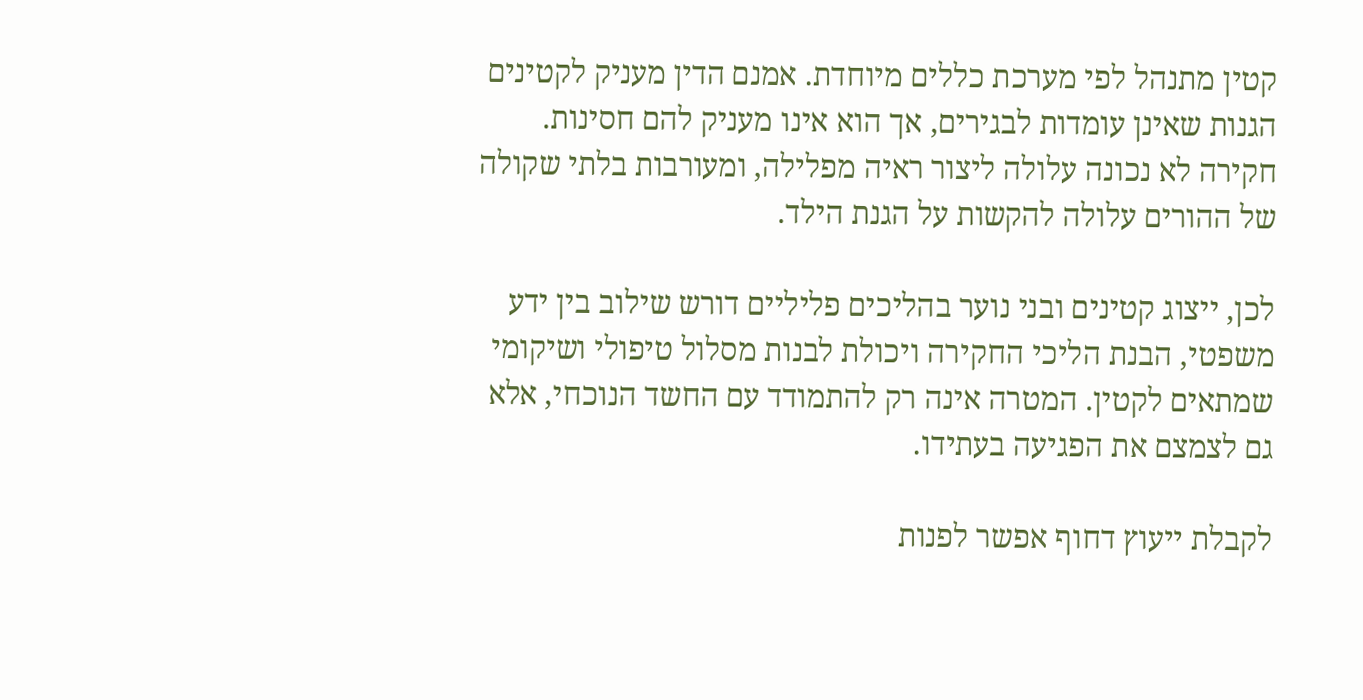קטין מתנהל לפי מערכת כללים מיוחדת. אמנם הדין מעניק לקטינים הגנות שאינן עומדות לבגירים, אך הוא אינו מעניק להם חסינות. חקירה לא נכונה עלולה ליצור ראיה מפלילה, ומעורבות בלתי שקולה של ההורים עלולה להקשות על הגנת הילד.

לכן, ייצוג קטינים ובני נוער בהליכים פליליים דורש שילוב בין ידע משפטי, הבנת הליכי החקירה ויכולת לבנות מסלול טיפולי ושיקומי שמתאים לקטין. המטרה אינה רק להתמודד עם החשד הנוכחי, אלא גם לצמצם את הפגיעה בעתידו.

לקבלת ייעוץ דחוף אפשר לפנות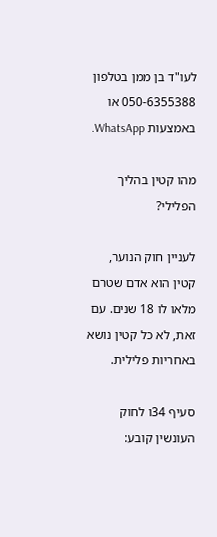לעו"ד בן ממן בטלפון 050-6355388 או באמצעות WhatsApp.

מהו קטין בהליך הפלילי?

לעניין חוק הנוער, קטין הוא אדם שטרם מלאו לו 18 שנים. עם זאת, לא כל קטין נושא באחריות פלילית.

סעיף 34ו לחוק העונשין קובע: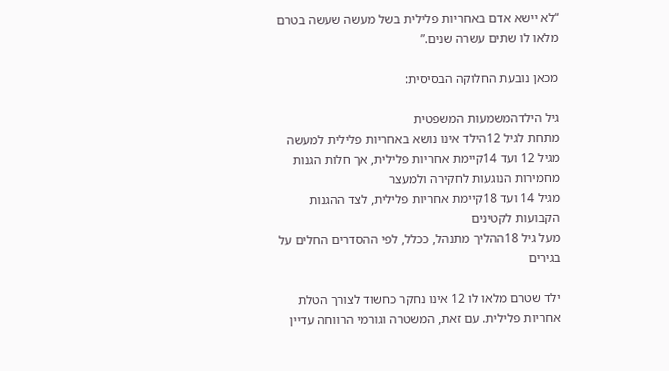“לא יישא אדם באחריות פלילית בשל מעשה שעשה בטרם מלאו לו שתים עשרה שנים.”

מכאן נובעת החלוקה הבסיסית:

גיל הילדהמשמעות המשפטית
מתחת לגיל 12הילד אינו נושא באחריות פלילית למעשה
מגיל 12 ועד 14קיימת אחריות פלילית, אך חלות הגנות מחמירות הנוגעות לחקירה ולמעצר
מגיל 14 ועד 18קיימת אחריות פלילית, לצד ההגנות הקבועות לקטינים
מעל גיל 18ההליך מתנהל, ככלל, לפי ההסדרים החלים על בגירים

ילד שטרם מלאו לו 12 אינו נחקר כחשוד לצורך הטלת אחריות פלילית. עם זאת, המשטרה וגורמי הרווחה עדיין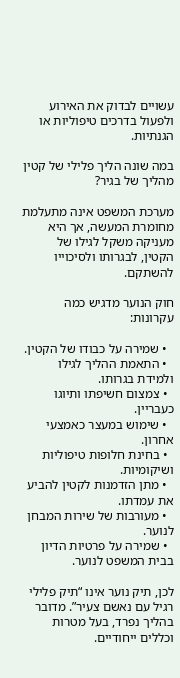עשויים לבדוק את האירוע ולפעול בדרכים טיפוליות או הגנתיות.

במה שונה הליך פלילי של קטין מהליך של בגיר?

מערכת המשפט אינה מתעלמת מחומרת המעשה, אך היא מעניקה משקל לגילו של הקטין, לבגרותו ולסיכוייו להשתקם.

חוק הנוער מדגיש כמה עקרונות:

  • שמירה על כבודו של הקטין.
  • התאמת ההליך לגילו ולמידת בגרותו.
  • צמצום חשיפתו ותיוגו כעבריין.
  • שימוש במעצר כאמצעי אחרון.
  • בחינת חלופות טיפוליות ושיקומיות.
  • מתן הזדמנות לקטין להביע את עמדתו.
  • מעורבות של שירות המבחן לנוער.
  • שמירה על פרטיות הדיון בבית המשפט לנוער.

לכן, תיק נוער אינו “תיק פלילי רגיל עם נאשם צעיר”. מדובר בהליך נפרד, בעל מטרות וכללים ייחודיים.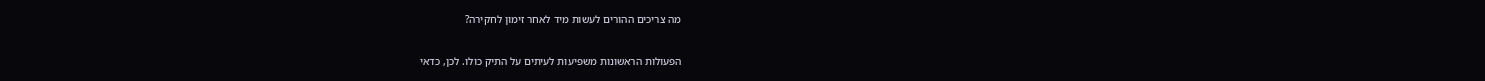מה צריכים ההורים לעשות מיד לאחר זימון לחקירה?

הפעולות הראשונות משפיעות לעיתים על התיק כולו. לכן, כדאי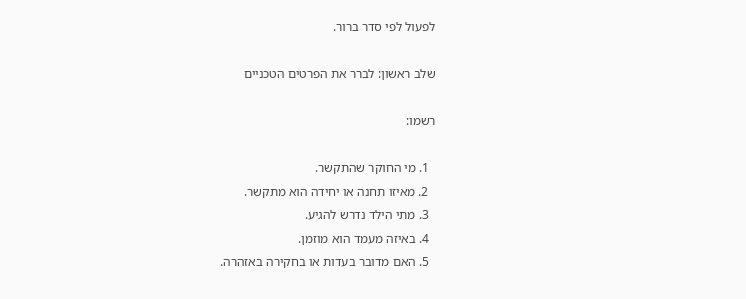לפעול לפי סדר ברור.

שלב ראשון: לברר את הפרטים הטכניים

רשמו:

  1. מי החוקר שהתקשר.
  2. מאיזו תחנה או יחידה הוא מתקשר.
  3. מתי הילד נדרש להגיע.
  4. באיזה מעמד הוא מוזמן.
  5. האם מדובר בעדות או בחקירה באזהרה.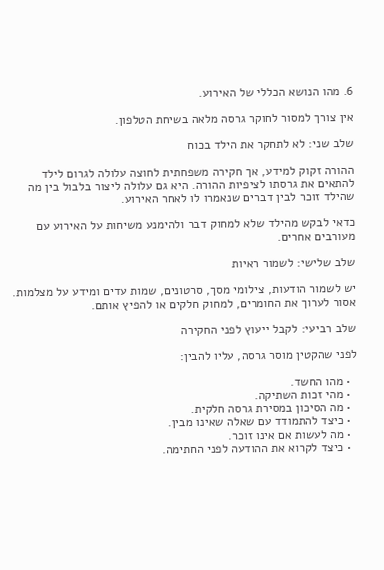6. מהו הנושא הכללי של האירוע.

אין צורך למסור לחוקר גרסה מלאה בשיחת הטלפון.

שלב שני: לא לתחקר את הילד בכוח

ההורה זקוק למידע, אך חקירה משפחתית לחוצה עלולה לגרום לילד להתאים את גרסתו לציפיות ההורה. היא גם עלולה ליצור בלבול בין מה שהילד זוכר לבין דברים שנאמרו לו לאחר האירוע.

כדאי לבקש מהילד שלא למחוק דבר ולהימנע משיחות על האירוע עם מעורבים אחרים.

שלב שלישי: לשמור ראיות

יש לשמור הודעות, צילומי מסך, סרטונים, שמות עדים ומידע על מצלמות. אסור לערוך את החומרים, למחוק חלקים או להפיץ אותם.

שלב רביעי: לקבל ייעוץ לפני החקירה

לפני שהקטין מוסר גרסה, עליו להבין:

  • מהו החשד.
  • מהי זכות השתיקה.
  • מה הסיכון במסירת גרסה חלקית.
  • כיצד להתמודד עם שאלה שאינו מבין.
  • מה לעשות אם אינו זוכר.
  • כיצד לקרוא את ההודעה לפני החתימה.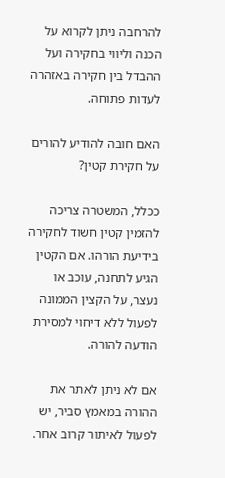להרחבה ניתן לקרוא על הכנה וליווי בחקירה ועל ההבדל בין חקירה באזהרה לעדות פתוחה.

האם חובה להודיע להורים על חקירת קטין?

ככלל, המשטרה צריכה להזמין קטין חשוד לחקירה בידיעת הורהו. אם הקטין הגיע לתחנה, עוכב או נעצר, על הקצין הממונה לפעול ללא דיחוי למסירת הודעה להורה.

אם לא ניתן לאתר את ההורה במאמץ סביר, יש לפעול לאיתור קרוב אחר.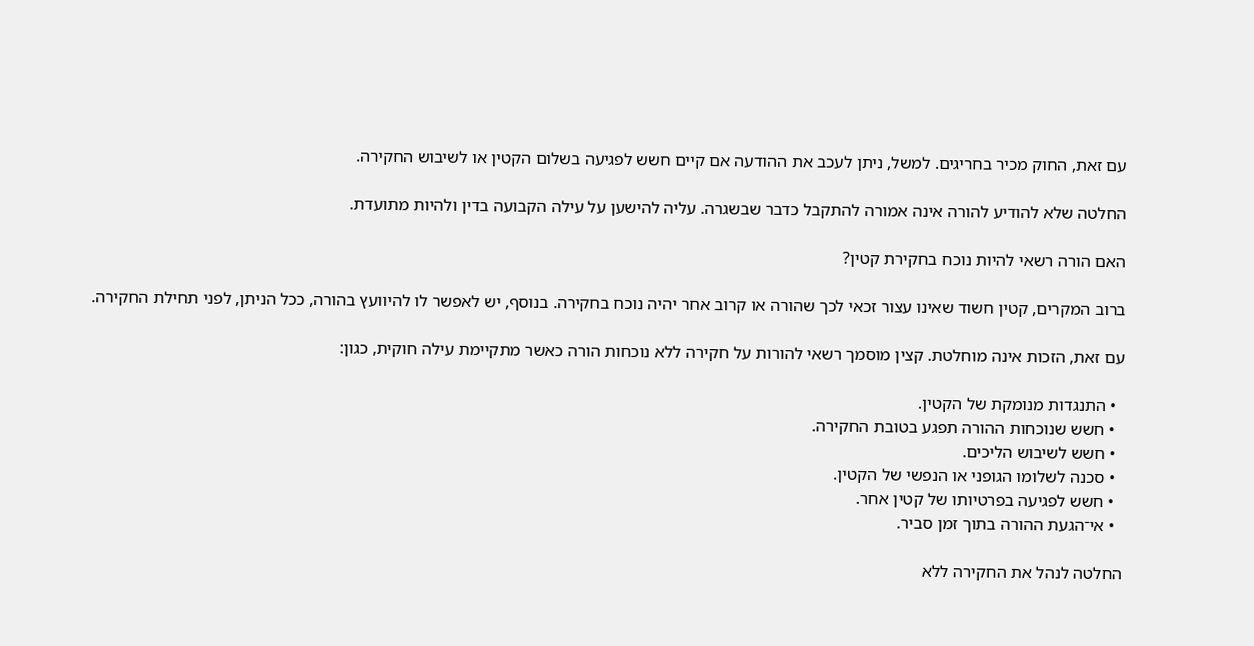עם זאת, החוק מכיר בחריגים. למשל, ניתן לעכב את ההודעה אם קיים חשש לפגיעה בשלום הקטין או לשיבוש החקירה.

החלטה שלא להודיע להורה אינה אמורה להתקבל כדבר שבשגרה. עליה להישען על עילה הקבועה בדין ולהיות מתועדת.

האם הורה רשאי להיות נוכח בחקירת קטין?

ברוב המקרים, קטין חשוד שאינו עצור זכאי לכך שהורה או קרוב אחר יהיה נוכח בחקירה. בנוסף, יש לאפשר לו להיוועץ בהורה, ככל הניתן, לפני תחילת החקירה.

עם זאת, הזכות אינה מוחלטת. קצין מוסמך רשאי להורות על חקירה ללא נוכחות הורה כאשר מתקיימת עילה חוקית, כגון:

  • התנגדות מנומקת של הקטין.
  • חשש שנוכחות ההורה תפגע בטובת החקירה.
  • חשש לשיבוש הליכים.
  • סכנה לשלומו הגופני או הנפשי של הקטין.
  • חשש לפגיעה בפרטיותו של קטין אחר.
  • אי־הגעת ההורה בתוך זמן סביר.

החלטה לנהל את החקירה ללא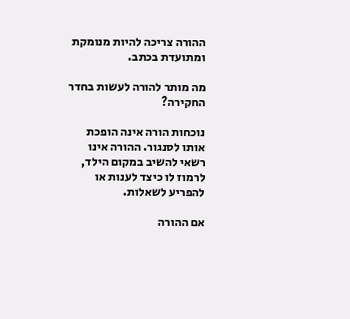ההורה צריכה להיות מנומקת ומתועדת בכתב.

מה מותר להורה לעשות בחדר החקירה?

נוכחות הורה אינה הופכת אותו לסנגור. ההורה אינו רשאי להשיב במקום הילד, לרמוז לו כיצד לענות או להפריע לשאלות.

אם ההורה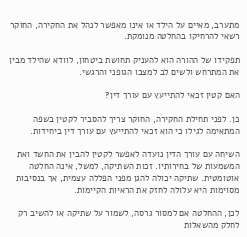מתערב, מאיים על הילד או אינו מאפשר לנהל את החקירה, החוקר רשאי להרחיקו בהחלטה מנומקת.

תפקידו של ההורה הוא להעניק תחושת ביטחון, לוודא שהילד מבין את המתרחש ולשים לב למצבו הגופני והרגשי.

האם קטין זכאי להתייעץ עם עורך דין?

כן. לפני תחילת החקירה, החוקר צריך להסביר לקטין בשפה המתאימה לגילו כי הוא זכאי להתייעץ עם עורך דין ביחידות.

השיחה עם עורך הדין נועדה לאפשר לקטין להבין את החשד ואת המשמעות של בחירותיו. זכות השתיקה, למשל, אינה החלטה אוטומטית. שתיקה יכולה להגן מפני הפללה עצמית, אך בנסיבות מסוימות היא עלולה לחזק את הראיות הקיימות.

לכן, ההחלטה אם למסור גרסה, לשמור על שתיקה או להשיב רק לחלק מהשאלות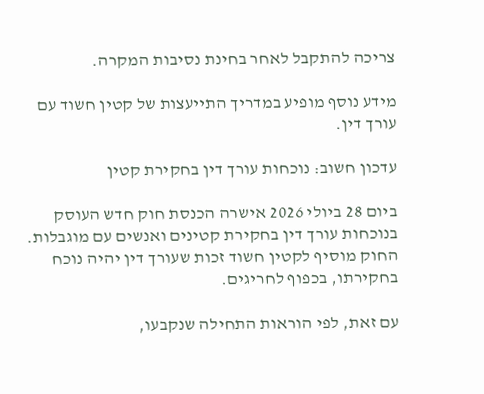צריכה להתקבל לאחר בחינת נסיבות המקרה.

מידע נוסף מופיע במדריך התייעצות של קטין חשוד עם עורך דין.

עדכון חשוב: נוכחות עורך דין בחקירת קטין

ביום 28 ביולי 2026 אישרה הכנסת חוק חדש העוסק בנוכחות עורך דין בחקירת קטינים ואנשים עם מוגבלות. החוק מוסיף לקטין חשוד זכות שעורך דין יהיה נוכח בחקירתו, בכפוף לחריגים.

עם זאת, לפי הוראות התחילה שנקבעו,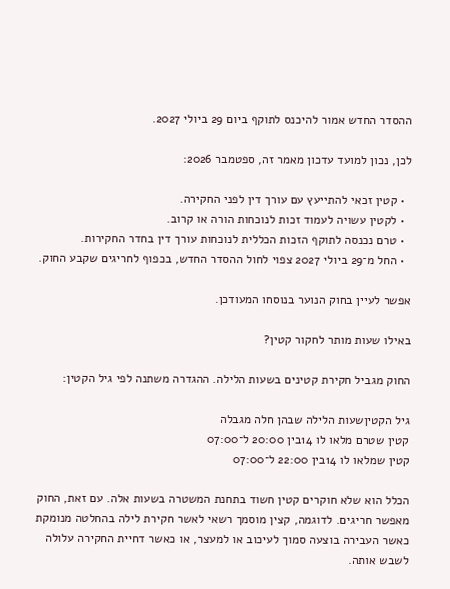ההסדר החדש אמור להיכנס לתוקף ביום 29 ביולי 2027.

לכן, נכון למועד עדכון מאמר זה, ספטמבר 2026:

  • קטין זכאי להתייעץ עם עורך דין לפני החקירה.
  • לקטין עשויה לעמוד זכות לנוכחות הורה או קרוב.
  • טרם נכנסה לתוקף הזכות הכללית לנוכחות עורך דין בחדר החקירות.
  • החל מ־29 ביולי 2027 צפוי לחול ההסדר החדש, בכפוף לחריגים שקבע החוק.

אפשר לעיין בחוק הנוער בנוסחו המעודכן.

באילו שעות מותר לחקור קטין?

החוק מגביל חקירת קטינים בשעות הלילה. ההגדרה משתנה לפי גיל הקטין:

גיל הקטיןשעות הלילה שבהן חלה מגבלה
קטין שטרם מלאו לו 14בין 20:00 ל־07:00
קטין שמלאו לו 14בין 22:00 ל־07:00

הכלל הוא שלא חוקרים קטין חשוד בתחנת המשטרה בשעות אלה. עם זאת, החוק מאפשר חריגים. לדוגמה, קצין מוסמך רשאי לאשר חקירת לילה בהחלטה מנומקת כאשר העבירה בוצעה סמוך לעיכוב או למעצר, או כאשר דחיית החקירה עלולה לשבש אותה.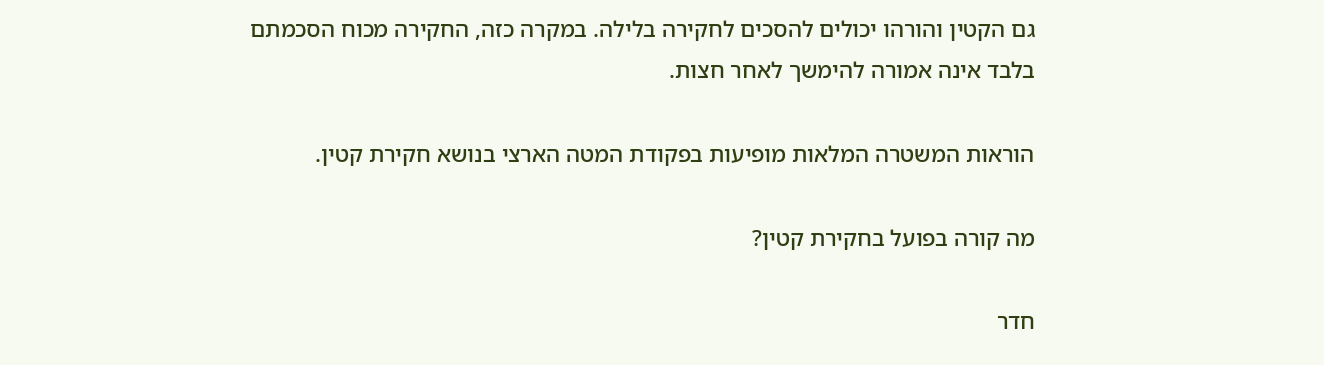גם הקטין והורהו יכולים להסכים לחקירה בלילה. במקרה כזה, החקירה מכוח הסכמתם בלבד אינה אמורה להימשך לאחר חצות.

הוראות המשטרה המלאות מופיעות בפקודת המטה הארצי בנושא חקירת קטין.

מה קורה בפועל בחקירת קטין?

חדר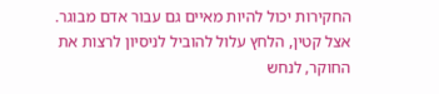החקירות יכול להיות מאיים גם עבור אדם מבוגר. אצל קטין, הלחץ עלול להוביל לניסיון לרצות את החוקר, לנחש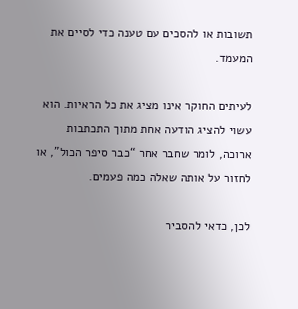תשובות או להסכים עם טענה כדי לסיים את המעמד.

לעיתים החוקר אינו מציג את כל הראיות. הוא עשוי להציג הודעה אחת מתוך התכתבות ארוכה, לומר שחבר אחר “כבר סיפר הכול”, או לחזור על אותה שאלה כמה פעמים.

לכן, כדאי להסביר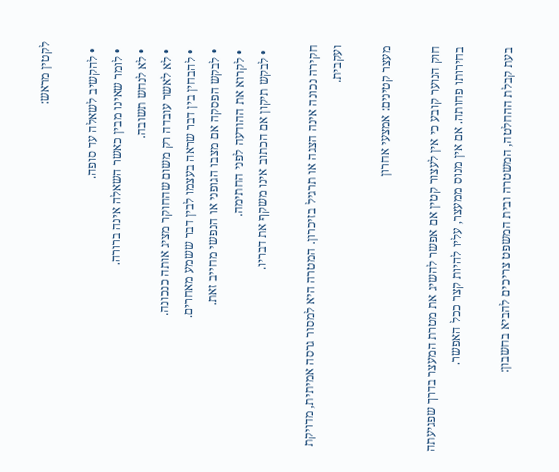לקטין מראש:

  • להקשיב לשאלה עד סופה.
  • לומר שאינו מבין כאשר השאלה אינה ברורה.
  • לא לנחש תשובה.
  • לא לאשר עובדה רק משום שהחוקר מציג אותה כנכונה.
  • להבחין בין דבר שראה בעצמו לבין דבר ששמע מאחרים.
  • לבקש הפסקה אם מצבו הגופני או הנפשי מחייב זאת.
  • לקרוא את ההודעה לפני החתימה.
  • לבקש תיקון אם הכתוב אינו משקף את דבריו.

חקירה נכונה אינה הצגה או תרגיל בזיכרון. המטרה היא למסור גרסה אמיתית, מדויקת ועקבית.

מעצר קטינים: אמצעי אחרון

חוק הנוער קובע כי אין לעצור קטין אם אפשר להשיג את מטרת המעצר בדרך שפגיעתה בחירותו פחותה. אם אין מנוס ממעצר, עליו להיות קצר ככל האפשר.

בעת קבלת ההחלטה, המשטרה ובית המשפט צריכים להביא בחשבון: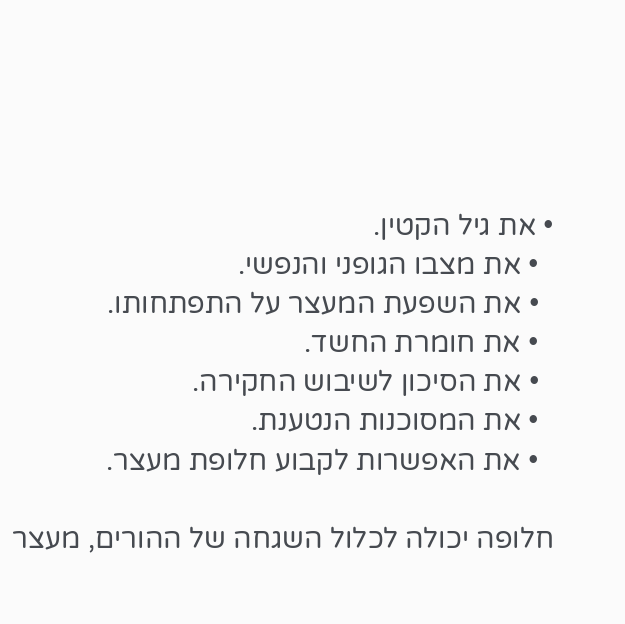• את גיל הקטין.
  • את מצבו הגופני והנפשי.
  • את השפעת המעצר על התפתחותו.
  • את חומרת החשד.
  • את הסיכון לשיבוש החקירה.
  • את המסוכנות הנטענת.
  • את האפשרות לקבוע חלופת מעצר.

חלופה יכולה לכלול השגחה של ההורים, מעצר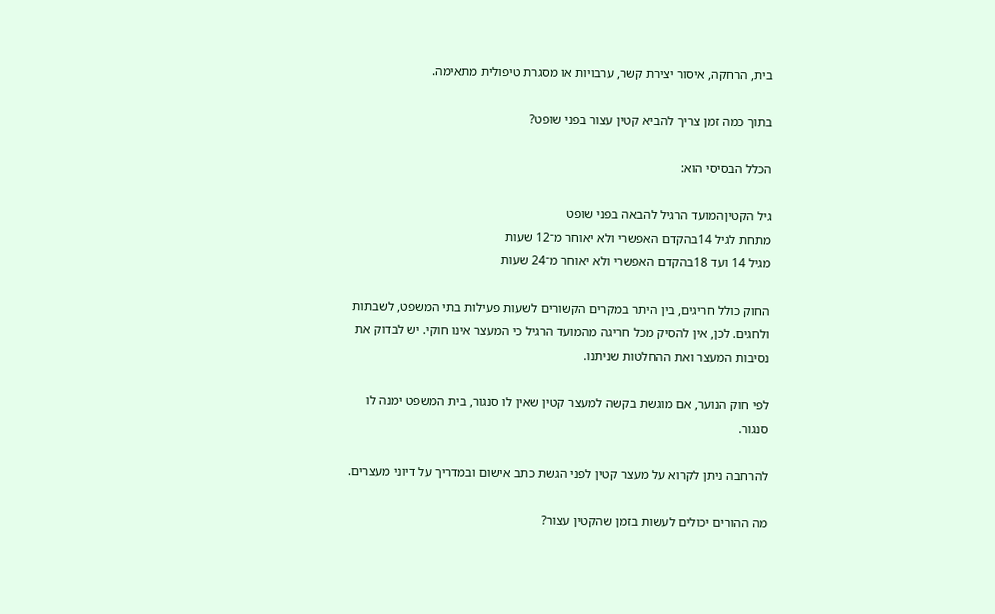בית, הרחקה, איסור יצירת קשר, ערבויות או מסגרת טיפולית מתאימה.

בתוך כמה זמן צריך להביא קטין עצור בפני שופט?

הכלל הבסיסי הוא:

גיל הקטיןהמועד הרגיל להבאה בפני שופט
מתחת לגיל 14בהקדם האפשרי ולא יאוחר מ־12 שעות
מגיל 14 ועד 18בהקדם האפשרי ולא יאוחר מ־24 שעות

החוק כולל חריגים, בין היתר במקרים הקשורים לשעות פעילות בתי המשפט, לשבתות ולחגים. לכן, אין להסיק מכל חריגה מהמועד הרגיל כי המעצר אינו חוקי. יש לבדוק את נסיבות המעצר ואת ההחלטות שניתנו.

לפי חוק הנוער, אם מוגשת בקשה למעצר קטין שאין לו סנגור, בית המשפט ימנה לו סנגור.

להרחבה ניתן לקרוא על מעצר קטין לפני הגשת כתב אישום ובמדריך על דיוני מעצרים.

מה ההורים יכולים לעשות בזמן שהקטין עצור?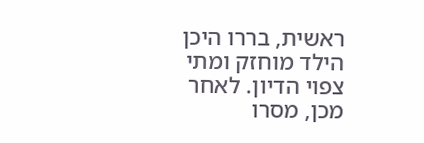ראשית, בררו היכן הילד מוחזק ומתי צפוי הדיון. לאחר מכן, מסרו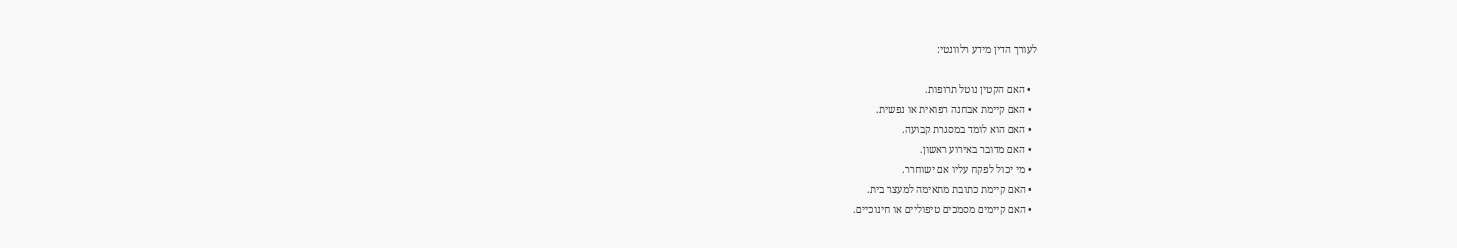לעורך הדין מידע רלוונטי:

  • האם הקטין נוטל תרופות.
  • האם קיימת אבחנה רפואית או נפשית.
  • האם הוא לומד במסגרת קבועה.
  • האם מדובר באירוע ראשון.
  • מי יכול לפקח עליו אם ישוחרר.
  • האם קיימת כתובת מתאימה למעצר בית.
  • האם קיימים מסמכים טיפוליים או חינוכיים.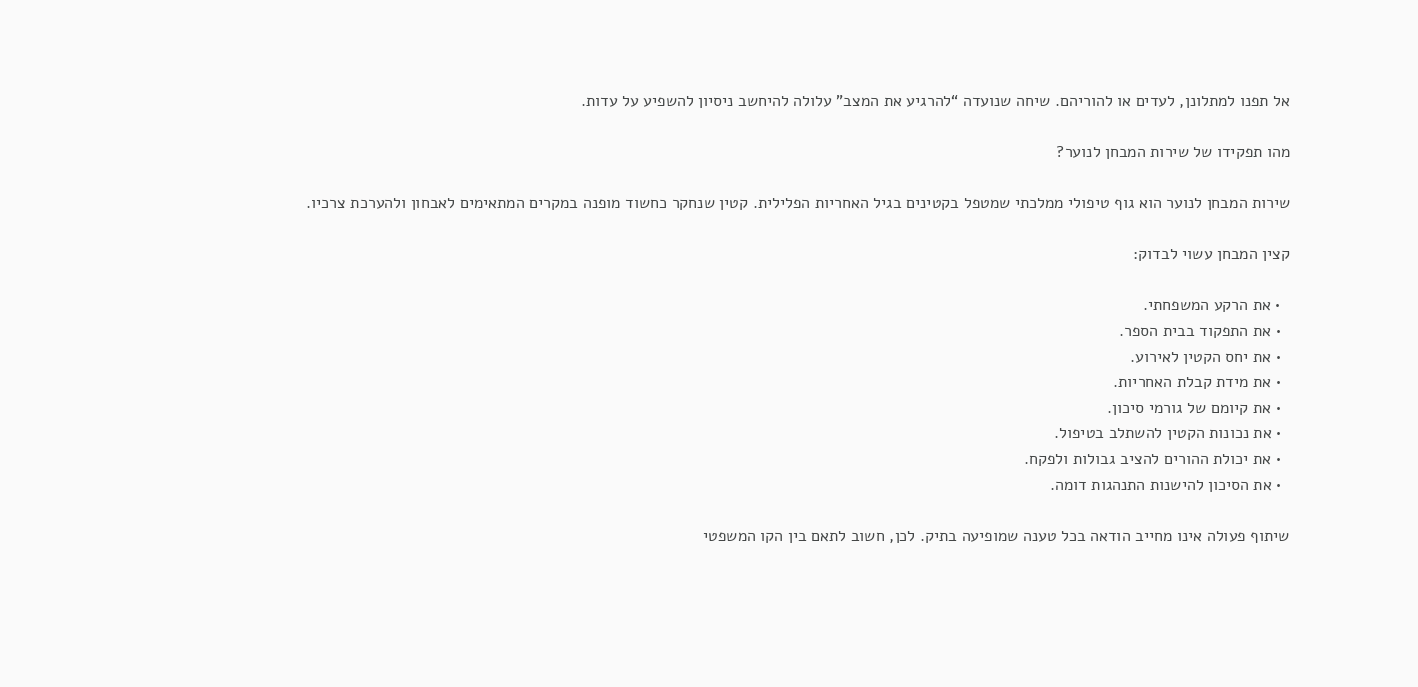אל תפנו למתלונן, לעדים או להוריהם. שיחה שנועדה “להרגיע את המצב” עלולה להיחשב ניסיון להשפיע על עדות.

מהו תפקידו של שירות המבחן לנוער?

שירות המבחן לנוער הוא גוף טיפולי ממלכתי שמטפל בקטינים בגיל האחריות הפלילית. קטין שנחקר כחשוד מופנה במקרים המתאימים לאבחון ולהערכת צרכיו.

קצין המבחן עשוי לבדוק:

  • את הרקע המשפחתי.
  • את התפקוד בבית הספר.
  • את יחס הקטין לאירוע.
  • את מידת קבלת האחריות.
  • את קיומם של גורמי סיכון.
  • את נכונות הקטין להשתלב בטיפול.
  • את יכולת ההורים להציב גבולות ולפקח.
  • את הסיכון להישנות התנהגות דומה.

שיתוף פעולה אינו מחייב הודאה בכל טענה שמופיעה בתיק. לכן, חשוב לתאם בין הקו המשפטי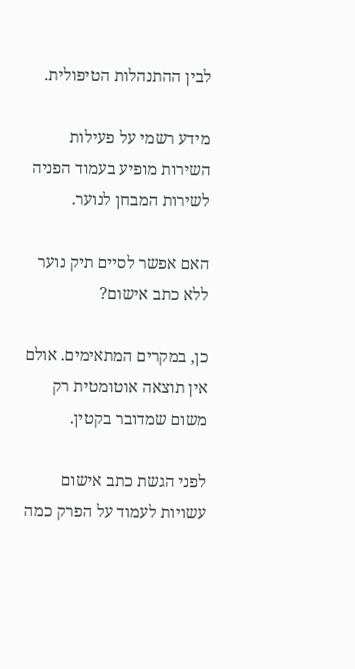לבין ההתנהלות הטיפולית.

מידע רשמי על פעילות השירות מופיע בעמוד הפניה לשירות המבחן לנוער.

האם אפשר לסיים תיק נוער ללא כתב אישום?

כן, במקרים המתאימים. אולם אין תוצאה אוטומטית רק משום שמדובר בקטין.

לפני הגשת כתב אישום עשויות לעמוד על הפרק כמה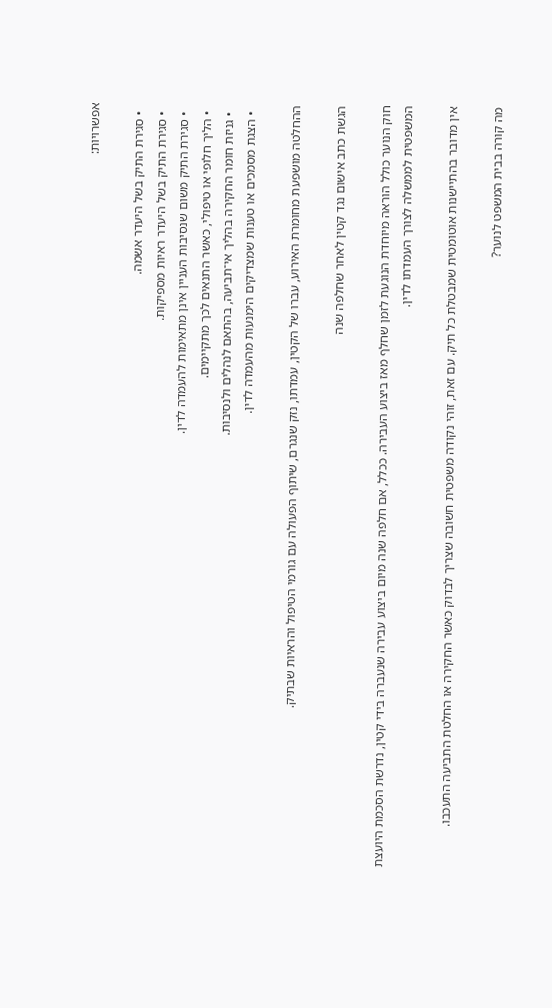אפשרויות:

  • סגירת התיק בשל היעדר אשמה.
  • סגירת התיק בשל היעדר ראיות מספיקות.
  • סגירת התיק משום שנסיבות העניין אינן מתאימות להעמדה לדין.
  • הליך חלופי או טיפולי, כאשר התנאים לכך מתקיימים.
  • גניזת חומר החקירה בהליך אי־תביעה, בהתאם לנהלים ולנסיבות.
  • הצגת מסמכים או טענות שמצדיקים הימנעות מהעמדה לדין.

ההחלטה מושפעת מחומרת האירוע, עברו של הקטין, עמדתו, נזק שנגרם, שיתוף הפעולה עם גורמי הטיפול והראיות שבתיק.

הגשת כתב אישום נגד קטין לאחר שחלפה שנה

חוק הנוער כולל הוראה מיוחדת הנוגעת לזמן שחלף מאז ביצוע העבירה. ככלל, אם חלפה שנה מיום ביצוע עבירה שנעברה בידי קטין, נדרשת הסכמת היועצת המשפטית לממשלה לצורך העמדתו לדין.

אין מדובר בהתיישנות אוטומטית שמבטלת כל תיק. עם זאת, זוהי נקודה משפטית חשובה שצריך לבדוק כאשר החקירה או החלטת התביעה התעכבו.

מה קורה בבית המשפט לנוער?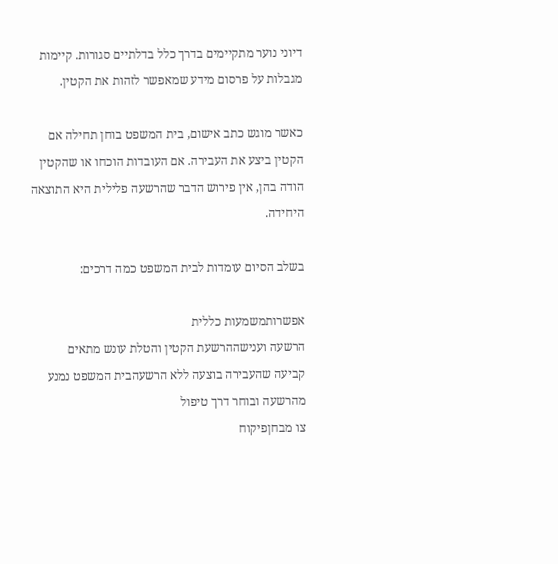דיוני נוער מתקיימים בדרך כלל בדלתיים סגורות. קיימות מגבלות על פרסום מידע שמאפשר לזהות את הקטין.

כאשר מוגש כתב אישום, בית המשפט בוחן תחילה אם הקטין ביצע את העבירה. אם העובדות הוכחו או שהקטין הודה בהן, אין פירוש הדבר שהרשעה פלילית היא התוצאה היחידה.

בשלב הסיום עומדות לבית המשפט כמה דרכים:

אפשרותמשמעות כללית
הרשעה וענישההרשעת הקטין והטלת עונש מתאים
קביעה שהעבירה בוצעה ללא הרשעהבית המשפט נמנע מהרשעה ובוחר דרך טיפול
צו מבחןפיקוח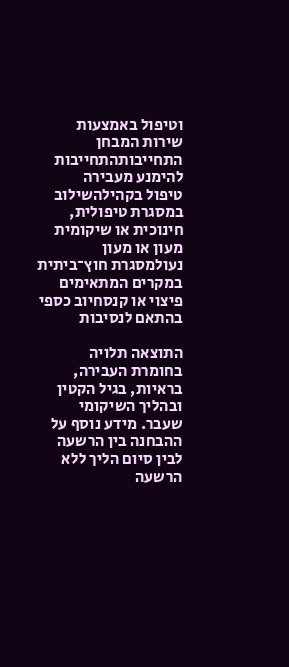וטיפול באמצעות שירות המבחן
התחייבותהתחייבות להימנע מעבירה
טיפול בקהילהשילוב במסגרת טיפולית, חינוכית או שיקומית
מעון או מעון נעולמסגרת חוץ־ביתית במקרים המתאימים
פיצוי או קנסחיוב כספי בהתאם לנסיבות

התוצאה תלויה בחומרת העבירה, בראיות, בגיל הקטין ובהליך השיקומי שעבר. מידע נוסף על ההבחנה בין הרשעה לבין סיום הליך ללא הרשעה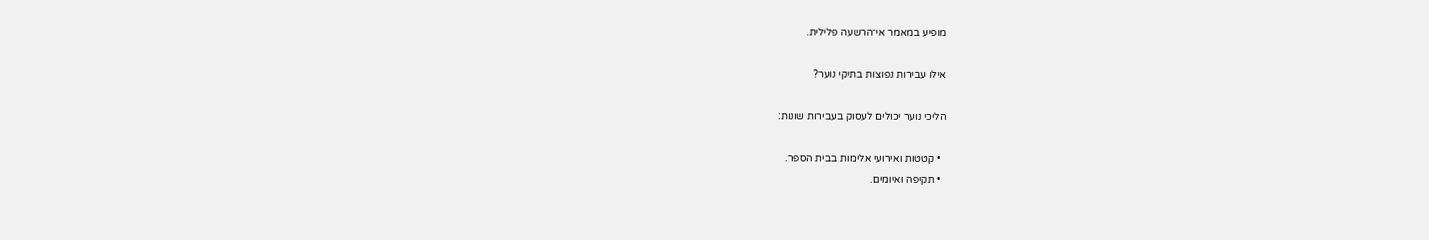מופיע במאמר אי־הרשעה פלילית.

אילו עבירות נפוצות בתיקי נוער?

הליכי נוער יכולים לעסוק בעבירות שונות:

  • קטטות ואירועי אלימות בבית הספר.
  • תקיפה ואיומים.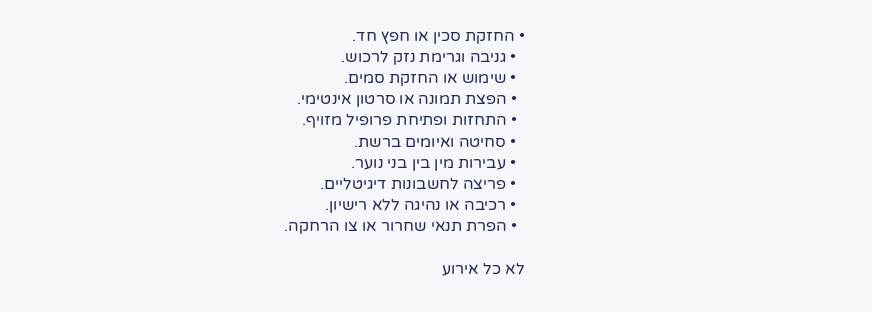• החזקת סכין או חפץ חד.
  • גניבה וגרימת נזק לרכוש.
  • שימוש או החזקת סמים.
  • הפצת תמונה או סרטון אינטימי.
  • התחזות ופתיחת פרופיל מזויף.
  • סחיטה ואיומים ברשת.
  • עבירות מין בין בני נוער.
  • פריצה לחשבונות דיגיטליים.
  • רכיבה או נהיגה ללא רישיון.
  • הפרת תנאי שחרור או צו הרחקה.

לא כל אירוע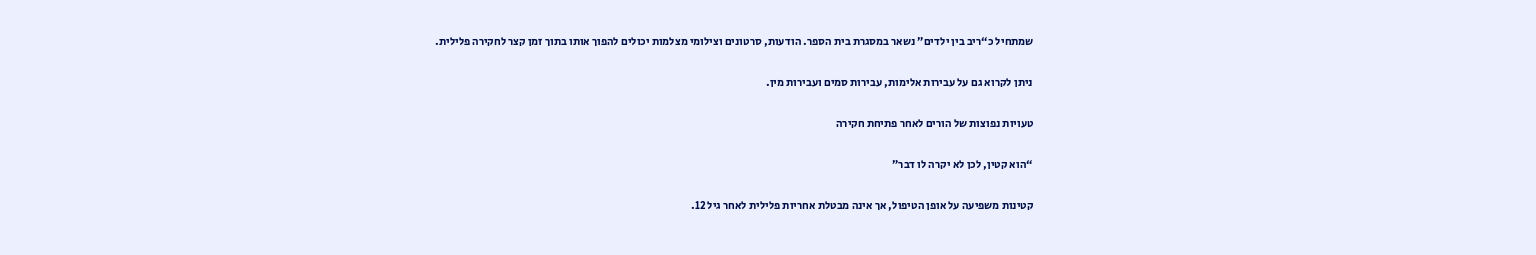שמתחיל כ“ריב בין ילדים” נשאר במסגרת בית הספר. הודעות, סרטונים וצילומי מצלמות יכולים להפוך אותו בתוך זמן קצר לחקירה פלילית.

ניתן לקרוא גם על עבירות אלימות, עבירות סמים ועבירות מין.

טעויות נפוצות של הורים לאחר פתיחת חקירה

“הוא קטין, לכן לא יקרה לו דבר”

קטינות משפיעה על אופן הטיפול, אך אינה מבטלת אחריות פלילית לאחר גיל 12.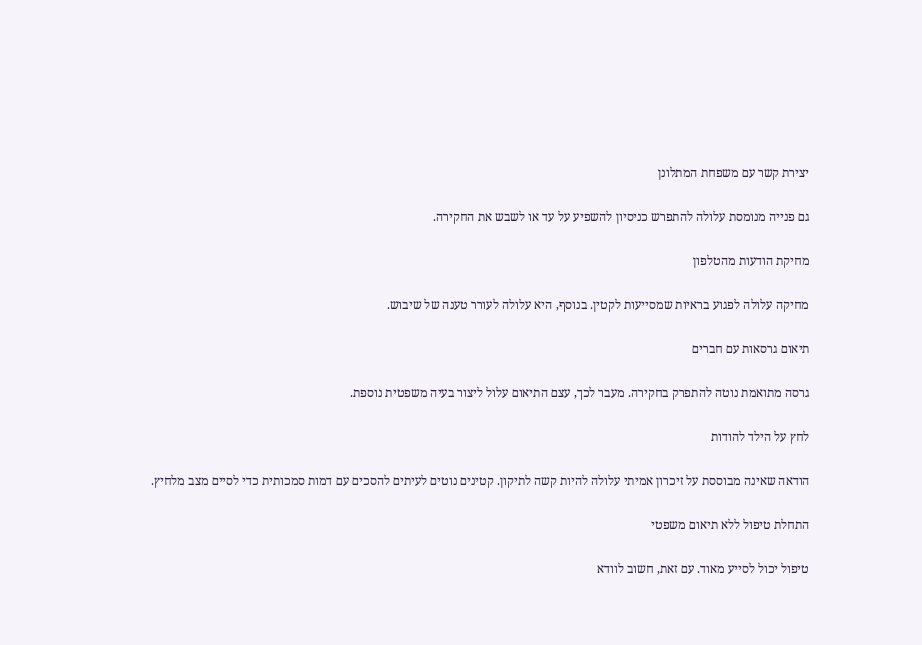יצירת קשר עם משפחת המתלונן

גם פנייה מנומסת עלולה להתפרש כניסיון להשפיע על עד או לשבש את החקירה.

מחיקת הודעות מהטלפון

מחיקה עלולה לפגוע בראיות שמסייעות לקטין. בנוסף, היא עלולה לעורר טענה של שיבוש.

תיאום גרסאות עם חברים

גרסה מתואמת נוטה להתפרק בחקירה. מעבר לכך, עצם התיאום עלול ליצור בעיה משפטית נוספת.

לחץ על הילד להודות

הודאה שאינה מבוססת על זיכרון אמיתי עלולה להיות קשה לתיקון. קטינים נוטים לעיתים להסכים עם דמות סמכותית כדי לסיים מצב מלחיץ.

התחלת טיפול ללא תיאום משפטי

טיפול יכול לסייע מאוד. עם זאת, חשוב לוודא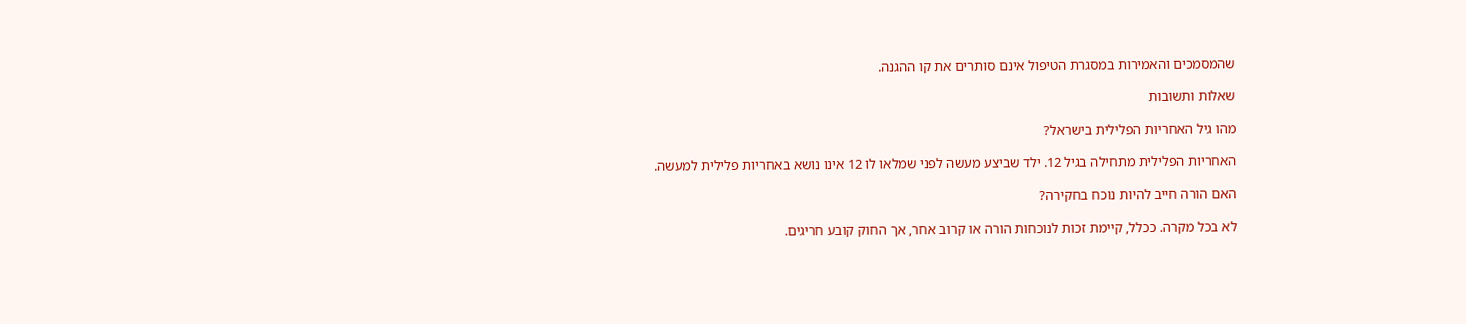שהמסמכים והאמירות במסגרת הטיפול אינם סותרים את קו ההגנה.

שאלות ותשובות

מהו גיל האחריות הפלילית בישראל?

האחריות הפלילית מתחילה בגיל 12. ילד שביצע מעשה לפני שמלאו לו 12 אינו נושא באחריות פלילית למעשה.

האם הורה חייב להיות נוכח בחקירה?

לא בכל מקרה. ככלל, קיימת זכות לנוכחות הורה או קרוב אחר, אך החוק קובע חריגים.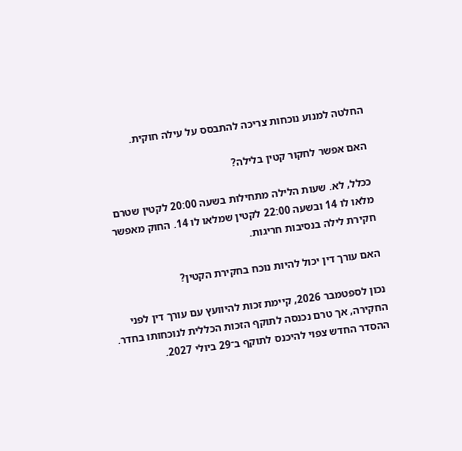החלטה למנוע נוכחות צריכה להתבסס על עילה חוקית.

האם אפשר לחקור קטין בלילה?

ככלל, לא. שעות הלילה מתחילות בשעה 20:00 לקטין שטרם מלאו לו 14 ובשעה 22:00 לקטין שמלאו לו 14. החוק מאפשר חקירת לילה בנסיבות חריגות.

האם עורך דין יכול להיות נוכח בחקירת הקטין?

נכון לספטמבר 2026, קיימת זכות להיוועץ עם עורך דין לפני החקירה, אך טרם נכנסה לתוקף הזכות הכללית לנוכחותו בחדר. ההסדר החדש צפוי להיכנס לתוקף ב־29 ביולי 2027.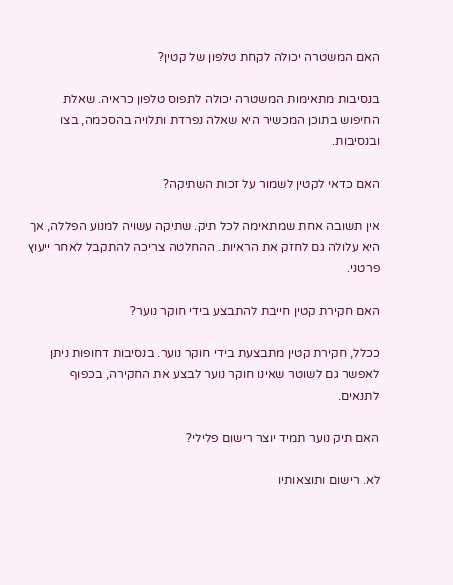האם המשטרה יכולה לקחת טלפון של קטין?

בנסיבות מתאימות המשטרה יכולה לתפוס טלפון כראיה. שאלת החיפוש בתוכן המכשיר היא שאלה נפרדת ותלויה בהסכמה, בצו ובנסיבות.

האם כדאי לקטין לשמור על זכות השתיקה?

אין תשובה אחת שמתאימה לכל תיק. שתיקה עשויה למנוע הפללה, אך היא עלולה גם לחזק את הראיות. ההחלטה צריכה להתקבל לאחר ייעוץ פרטני.

האם חקירת קטין חייבת להתבצע בידי חוקר נוער?

ככלל, חקירת קטין מתבצעת בידי חוקר נוער. בנסיבות דחופות ניתן לאפשר גם לשוטר שאינו חוקר נוער לבצע את החקירה, בכפוף לתנאים.

האם תיק נוער תמיד יוצר רישום פלילי?

לא. רישום ותוצאותיו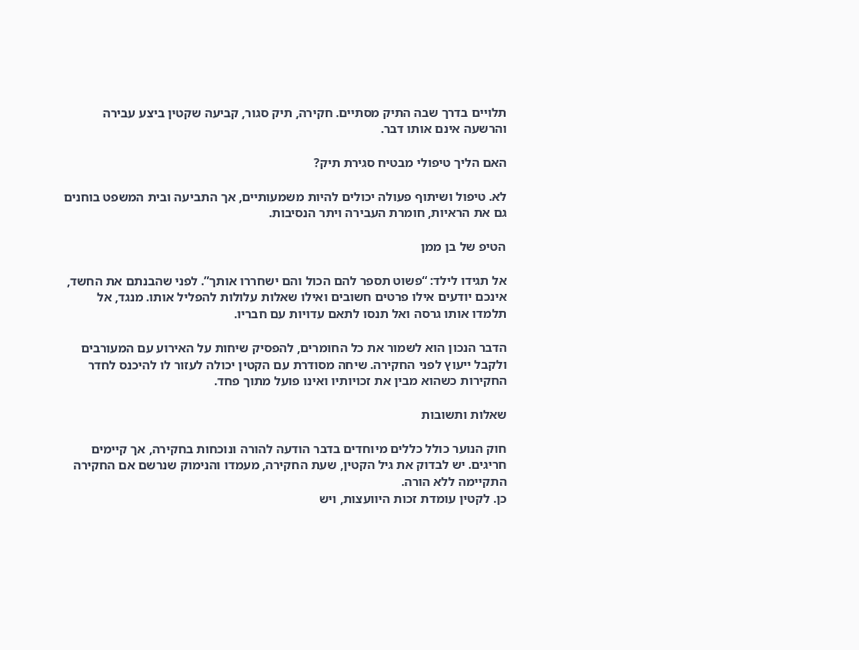תלויים בדרך שבה התיק מסתיים. חקירה, תיק סגור, קביעה שקטין ביצע עבירה והרשעה אינם אותו דבר.

האם הליך טיפולי מבטיח סגירת תיק?

לא. טיפול ושיתוף פעולה יכולים להיות משמעותיים, אך התביעה ובית המשפט בוחנים גם את הראיות, חומרת העבירה ויתר הנסיבות.

הטיפ של בן ממן

אל תגידו לילד: “פשוט תספר להם הכול והם ישחררו אותך”. לפני שהבנתם את החשד, אינכם יודעים אילו פרטים חשובים ואילו שאלות עלולות להפליל אותו. מנגד, אל תלמדו אותו גרסה ואל תנסו לתאם עדויות עם חבריו.

הדבר הנכון הוא לשמור את כל החומרים, להפסיק שיחות על האירוע עם המעורבים ולקבל ייעוץ לפני החקירה. שיחה מסודרת עם הקטין יכולה לעזור לו להיכנס לחדר החקירות כשהוא מבין את זכויותיו ואינו פועל מתוך פחד.

שאלות ותשובות

חוק הנוער כולל כללים מיוחדים בדבר הודעה להורה ונוכחות בחקירה, אך קיימים חריגים. יש לבדוק את גיל הקטין, שעת החקירה, מעמדו והנימוק שנרשם אם החקירה התקיימה ללא הורה.
כן. לקטין עומדת זכות היוועצות, ויש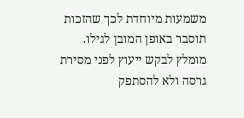משמעות מיוחדת לכך שהזכות תוסבר באופן המובן לגילו. מומלץ לבקש ייעוץ לפני מסירת גרסה ולא להסתפק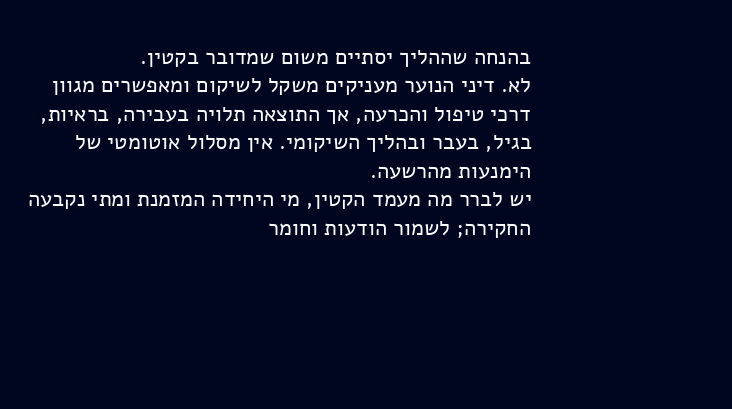בהנחה שההליך יסתיים משום שמדובר בקטין.
לא. דיני הנוער מעניקים משקל לשיקום ומאפשרים מגוון דרכי טיפול והכרעה, אך התוצאה תלויה בעבירה, בראיות, בגיל, בעבר ובהליך השיקומי. אין מסלול אוטומטי של הימנעות מהרשעה.
יש לברר מה מעמד הקטין, מי היחידה המזמנת ומתי נקבעה החקירה; לשמור הודעות וחומר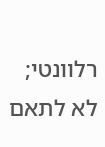רלוונטי; לא לתאם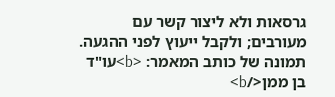גרסאות ולא ליצור קשר עם מעורבים; ולקבל ייעוץ לפני ההגעה.
תמונה של כותב המאמר: <b>עו"ד בן ממן</b>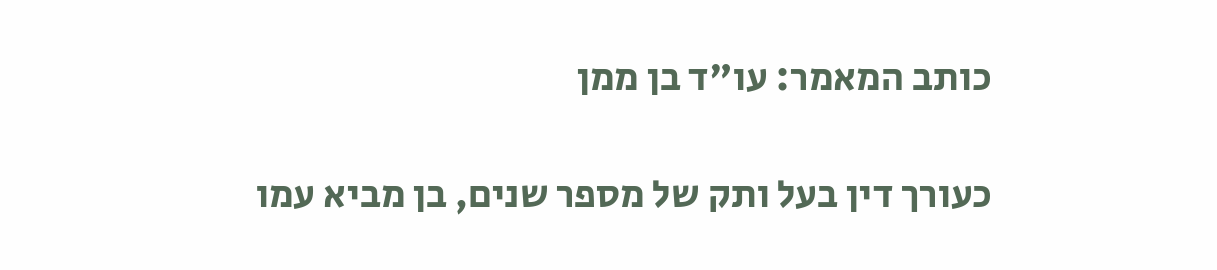כותב המאמר: עו"ד בן ממן

כעורך דין בעל ותק של מספר שנים, בן מביא עמו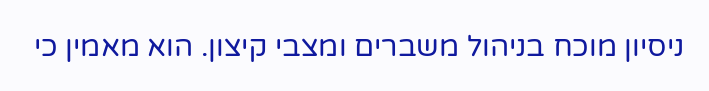ניסיון מוכח בניהול משברים ומצבי קיצון. הוא מאמין כי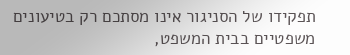תפקידו של הסניגור אינו מסתכם רק בטיעונים משפטיים בבית המשפט,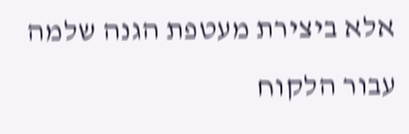אלא ביצירת מעטפת הגנה שלמה עבור הלקוח